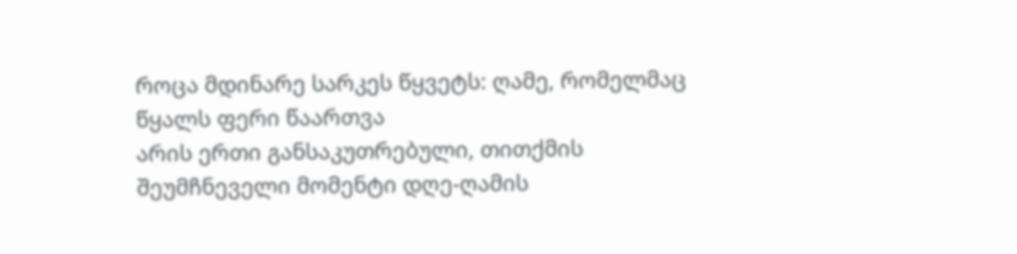როცა მდინარე სარკეს წყვეტს: ღამე, რომელმაც წყალს ფერი წაართვა
არის ერთი განსაკუთრებული, თითქმის შეუმჩნეველი მომენტი დღე-ღამის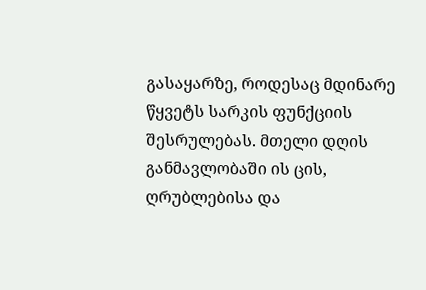გასაყარზე, როდესაც მდინარე წყვეტს სარკის ფუნქციის შესრულებას. მთელი დღის განმავლობაში ის ცის, ღრუბლებისა და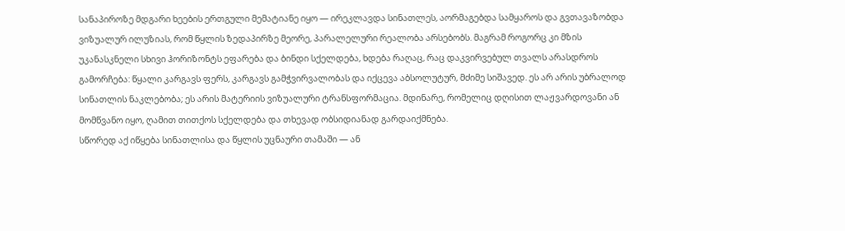სანაპიროზე მდგარი ხეების ერთგული მემატიანე იყო — ირეკლავდა სინათლეს, აორმაგებდა სამყაროს და გვთავაზობდა ვიზუალურ ილუზიას, რომ წყლის ზედაპირზე მეორე, პარალელური რეალობა არსებობს. მაგრამ როგორც კი მზის უკანასკნელი სხივი ჰორიზონტს ეფარება და ბინდი სქელდება, ხდება რაღაც, რაც დაკვირვებულ თვალს არასდროს გამორჩება: წყალი კარგავს ფერს, კარგავს გამჭვირვალობას და იქცევა აბსოლუტურ, მძიმე სიშავედ. ეს არ არის უბრალოდ სინათლის ნაკლებობა; ეს არის მატერიის ვიზუალური ტრანსფორმაცია. მდინარე, რომელიც დღისით ლაჟვარდოვანი ან მომწვანო იყო, ღამით თითქოს სქელდება და თხევად ობსიდიანად გარდაიქმნება.
სწორედ აქ იწყება სინათლისა და წყლის უცნაური თამაში — ან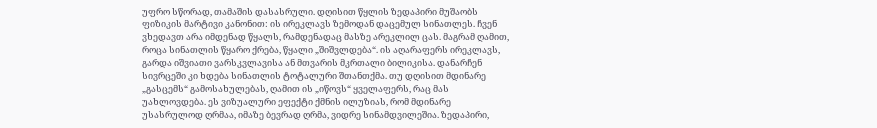უფრო სწორად, თამაშის დასასრული. დღისით წყლის ზედაპირი მუშაობს ფიზიკის მარტივი კანონით: ის ირეკლავს ზემოდან დაცემულ სინათლეს. ჩვენ ვხედავთ არა იმდენად წყალს, რამდენადაც მასზე არეკლილ ცას. მაგრამ ღამით, როცა სინათლის წყარო ქრება, წყალი „შიშვლდება“. ის აღარაფერს ირეკლავს, გარდა იშვიათი ვარსკვლავისა ან მთვარის მკრთალი ბილიკისა. დანარჩენ სივრცეში კი ხდება სინათლის ტოტალური შთანთქმა. თუ დღისით მდინარე „გასცემს“ გამოსახულებას, ღამით ის „იწოვს“ ყველაფერს, რაც მას უახლოვდება. ეს ვიზუალური ეფექტი ქმნის ილუზიას, რომ მდინარე უსასრულოდ ღრმაა, იმაზე ბევრად ღრმა, ვიდრე სინამდვილეშია. ზედაპირი,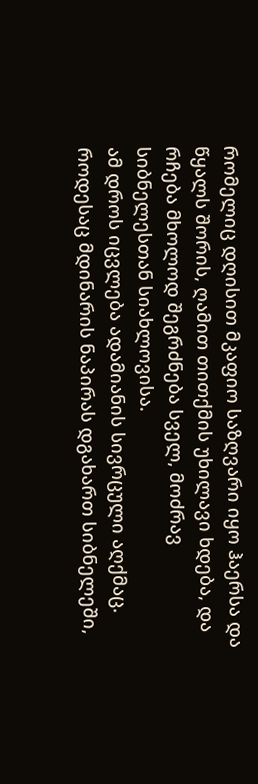რომელიც დღისით მკაფიო საზღვარი იყო ჰაერსა და წყალს შორის, ღამით თითქმის უხილავი ხდება, და რჩება მხოლოდ შეგრძნება სველ, მოძრავ სიბნელესთან სიახლოვისა.
ამ დროს იცვლება ადამიანის სივრცული აღქმაც. როდესაც მდინარის ნაპირას დგახართ სიბნელეში,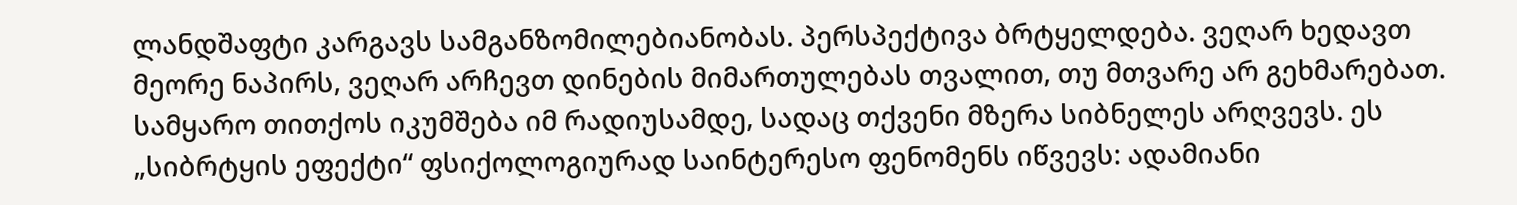ლანდშაფტი კარგავს სამგანზომილებიანობას. პერსპექტივა ბრტყელდება. ვეღარ ხედავთ მეორე ნაპირს, ვეღარ არჩევთ დინების მიმართულებას თვალით, თუ მთვარე არ გეხმარებათ. სამყარო თითქოს იკუმშება იმ რადიუსამდე, სადაც თქვენი მზერა სიბნელეს არღვევს. ეს „სიბრტყის ეფექტი“ ფსიქოლოგიურად საინტერესო ფენომენს იწვევს: ადამიანი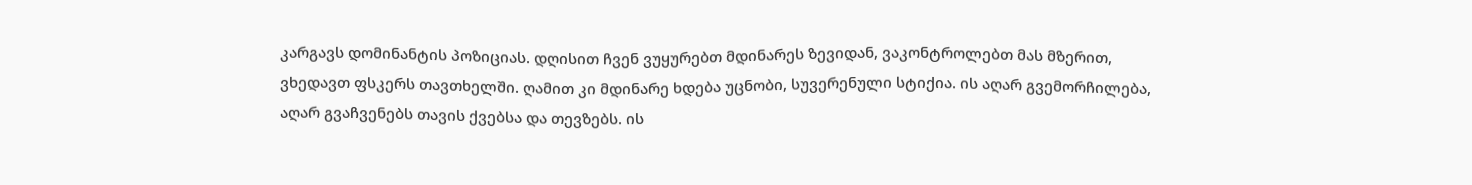კარგავს დომინანტის პოზიციას. დღისით ჩვენ ვუყურებთ მდინარეს ზევიდან, ვაკონტროლებთ მას მზერით, ვხედავთ ფსკერს თავთხელში. ღამით კი მდინარე ხდება უცნობი, სუვერენული სტიქია. ის აღარ გვემორჩილება, აღარ გვაჩვენებს თავის ქვებსა და თევზებს. ის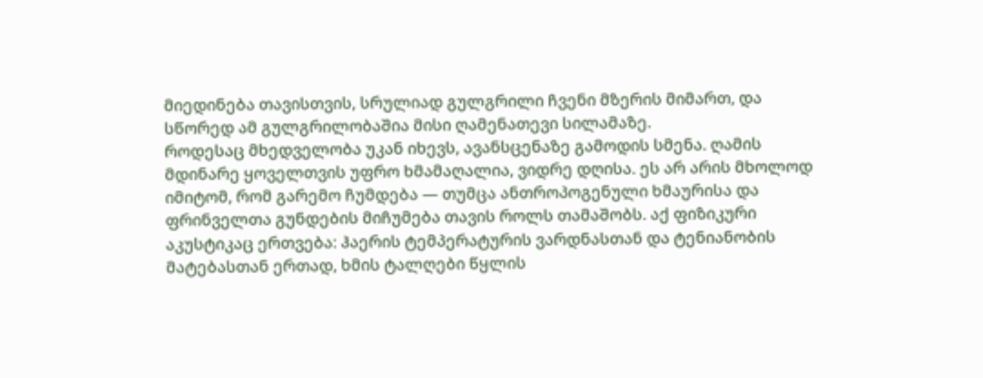მიედინება თავისთვის, სრულიად გულგრილი ჩვენი მზერის მიმართ, და სწორედ ამ გულგრილობაშია მისი ღამენათევი სილამაზე.
როდესაც მხედველობა უკან იხევს, ავანსცენაზე გამოდის სმენა. ღამის მდინარე ყოველთვის უფრო ხმამაღალია, ვიდრე დღისა. ეს არ არის მხოლოდ იმიტომ, რომ გარემო ჩუმდება — თუმცა ანთროპოგენული ხმაურისა და ფრინველთა გუნდების მიჩუმება თავის როლს თამაშობს. აქ ფიზიკური აკუსტიკაც ერთვება: ჰაერის ტემპერატურის ვარდნასთან და ტენიანობის მატებასთან ერთად, ხმის ტალღები წყლის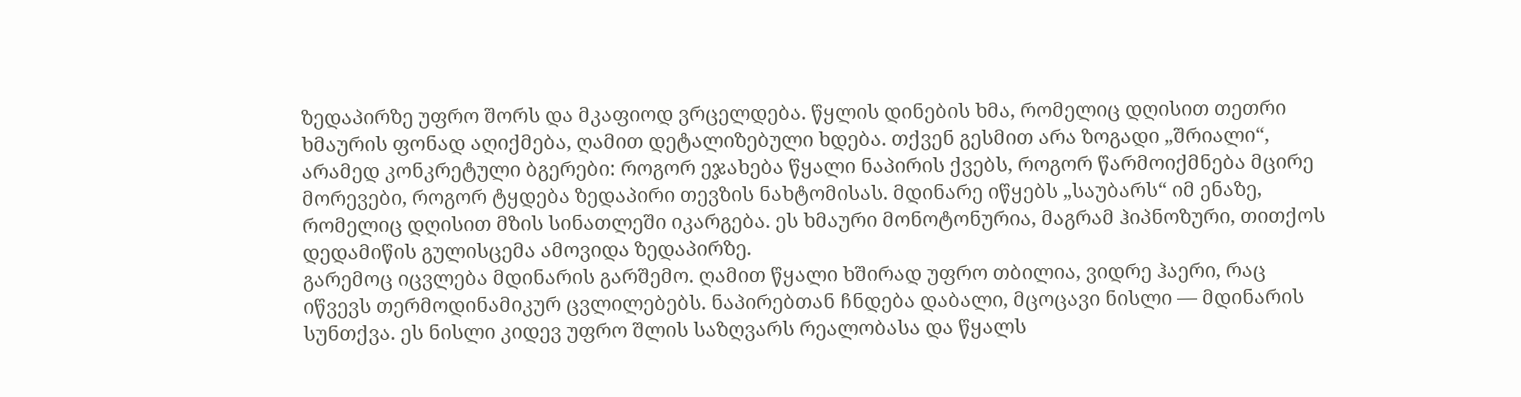ზედაპირზე უფრო შორს და მკაფიოდ ვრცელდება. წყლის დინების ხმა, რომელიც დღისით თეთრი ხმაურის ფონად აღიქმება, ღამით დეტალიზებული ხდება. თქვენ გესმით არა ზოგადი „შრიალი“, არამედ კონკრეტული ბგერები: როგორ ეჯახება წყალი ნაპირის ქვებს, როგორ წარმოიქმნება მცირე მორევები, როგორ ტყდება ზედაპირი თევზის ნახტომისას. მდინარე იწყებს „საუბარს“ იმ ენაზე, რომელიც დღისით მზის სინათლეში იკარგება. ეს ხმაური მონოტონურია, მაგრამ ჰიპნოზური, თითქოს დედამიწის გულისცემა ამოვიდა ზედაპირზე.
გარემოც იცვლება მდინარის გარშემო. ღამით წყალი ხშირად უფრო თბილია, ვიდრე ჰაერი, რაც იწვევს თერმოდინამიკურ ცვლილებებს. ნაპირებთან ჩნდება დაბალი, მცოცავი ნისლი — მდინარის სუნთქვა. ეს ნისლი კიდევ უფრო შლის საზღვარს რეალობასა და წყალს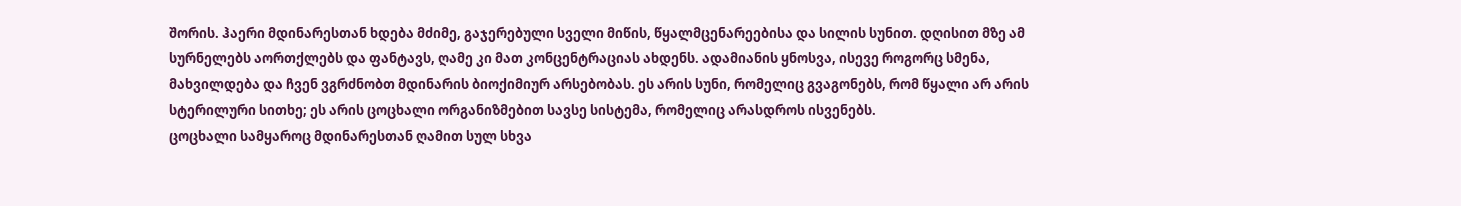შორის. ჰაერი მდინარესთან ხდება მძიმე, გაჯერებული სველი მიწის, წყალმცენარეებისა და სილის სუნით. დღისით მზე ამ სურნელებს აორთქლებს და ფანტავს, ღამე კი მათ კონცენტრაციას ახდენს. ადამიანის ყნოსვა, ისევე როგორც სმენა, მახვილდება და ჩვენ ვგრძნობთ მდინარის ბიოქიმიურ არსებობას. ეს არის სუნი, რომელიც გვაგონებს, რომ წყალი არ არის სტერილური სითხე; ეს არის ცოცხალი ორგანიზმებით სავსე სისტემა, რომელიც არასდროს ისვენებს.
ცოცხალი სამყაროც მდინარესთან ღამით სულ სხვა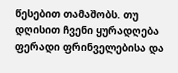წესებით თამაშობს. თუ დღისით ჩვენი ყურადღება ფერადი ფრინველებისა და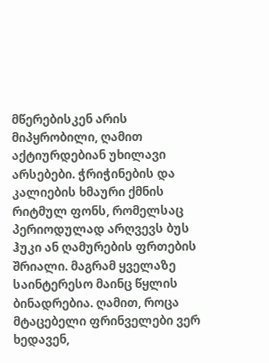მწერებისკენ არის მიპყრობილი, ღამით აქტიურდებიან უხილავი არსებები. ჭრიჭინების და კალიების ხმაური ქმნის რიტმულ ფონს, რომელსაც პერიოდულად არღვევს ბუს ჰუკი ან ღამურების ფრთების შრიალი. მაგრამ ყველაზე საინტერესო მაინც წყლის ბინადრებია. ღამით, როცა მტაცებელი ფრინველები ვერ ხედავენ,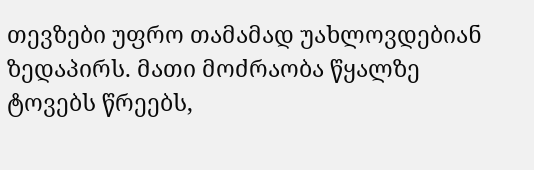თევზები უფრო თამამად უახლოვდებიან ზედაპირს. მათი მოძრაობა წყალზე ტოვებს წრეებს,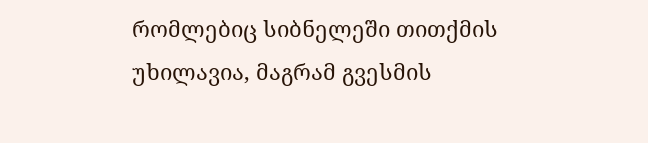რომლებიც სიბნელეში თითქმის უხილავია, მაგრამ გვესმის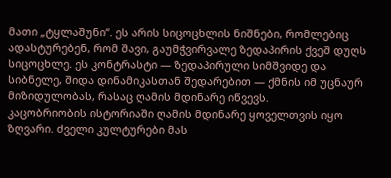მათი „ტყლაშუნი“. ეს არის სიცოცხლის ნიშნები, რომლებიც ადასტურებენ, რომ შავი, გაუმჭვირვალე ზედაპირის ქვეშ დუღს სიცოცხლე. ეს კონტრასტი — ზედაპირული სიმშვიდე და სიბნელე, შიდა დინამიკასთან შედარებით — ქმნის იმ უცნაურ მიზიდულობას, რასაც ღამის მდინარე იწვევს.
კაცობრიობის ისტორიაში ღამის მდინარე ყოველთვის იყო ზღვარი. ძველი კულტურები მას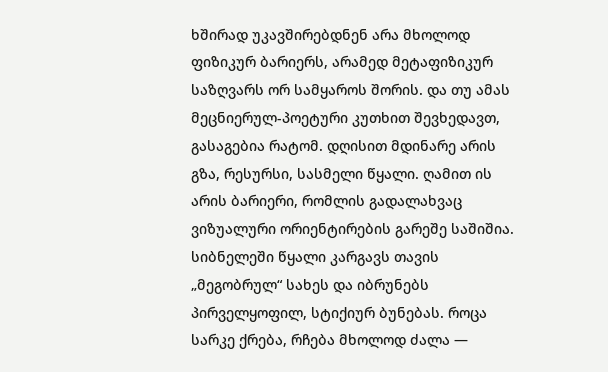ხშირად უკავშირებდნენ არა მხოლოდ ფიზიკურ ბარიერს, არამედ მეტაფიზიკურ საზღვარს ორ სამყაროს შორის. და თუ ამას მეცნიერულ-პოეტური კუთხით შევხედავთ, გასაგებია რატომ. დღისით მდინარე არის გზა, რესურსი, სასმელი წყალი. ღამით ის არის ბარიერი, რომლის გადალახვაც ვიზუალური ორიენტირების გარეშე საშიშია. სიბნელეში წყალი კარგავს თავის „მეგობრულ“ სახეს და იბრუნებს პირველყოფილ, სტიქიურ ბუნებას. როცა სარკე ქრება, რჩება მხოლოდ ძალა —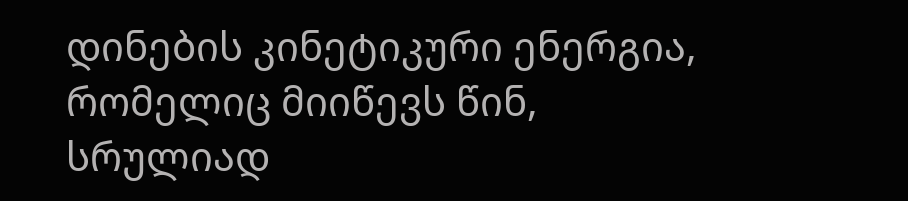დინების კინეტიკური ენერგია, რომელიც მიიწევს წინ, სრულიად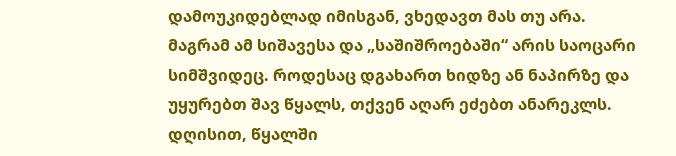დამოუკიდებლად იმისგან, ვხედავთ მას თუ არა.
მაგრამ ამ სიშავესა და „საშიშროებაში“ არის საოცარი სიმშვიდეც. როდესაც დგახართ ხიდზე ან ნაპირზე და უყურებთ შავ წყალს, თქვენ აღარ ეძებთ ანარეკლს. დღისით, წყალში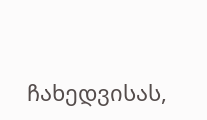ჩახედვისას,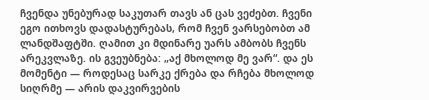ჩვენდა უნებურად საკუთარ თავს ან ცას ვეძებთ. ჩვენი ეგო ითხოვს დადასტურებას, რომ ჩვენ ვარსებობთ ამ ლანდშაფტში. ღამით კი მდინარე უარს ამბობს ჩვენს არეკვლაზე. ის გვეუბნება: „აქ მხოლოდ მე ვარ“. და ეს მომენტი — როდესაც სარკე ქრება და რჩება მხოლოდ სიღრმე — არის დაკვირვების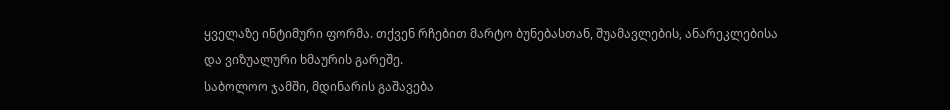ყველაზე ინტიმური ფორმა. თქვენ რჩებით მარტო ბუნებასთან, შუამავლების, ანარეკლებისა და ვიზუალური ხმაურის გარეშე.
საბოლოო ჯამში, მდინარის გაშავება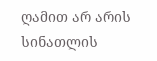ღამით არ არის სინათლის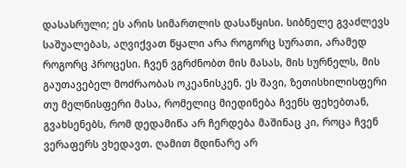დასასრული; ეს არის სიმართლის დასაწყისი. სიბნელე გვაძლევს საშუალებას, აღვიქვათ წყალი არა როგორც სურათი, არამედ როგორც პროცესი. ჩვენ ვგრძნობთ მის მასას, მის სურნელს, მის გაუთავებელ მოძრაობას ოკეანისკენ. ეს შავი, ზეთისხილისფერი თუ მელნისფერი მასა, რომელიც მიედინება ჩვენს ფეხებთან, გვახსენებს, რომ დედამიწა არ ჩერდება მაშინაც კი, როცა ჩვენ ვერაფერს ვხედავთ. ღამით მდინარე არ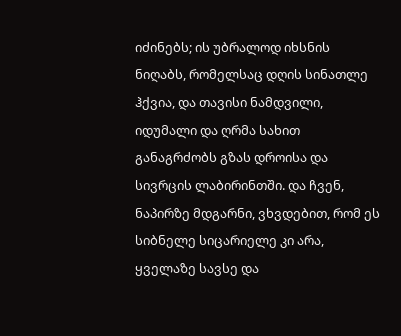იძინებს; ის უბრალოდ იხსნის ნიღაბს, რომელსაც დღის სინათლე ჰქვია, და თავისი ნამდვილი, იდუმალი და ღრმა სახით განაგრძობს გზას დროისა და სივრცის ლაბირინთში. და ჩვენ, ნაპირზე მდგარნი, ვხვდებით, რომ ეს სიბნელე სიცარიელე კი არა, ყველაზე სავსე და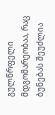გულწრფელი მდგომარეობაა, რაც ბუნებას შეუძლია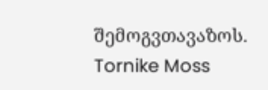შემოგვთავაზოს.
Tornike Moss